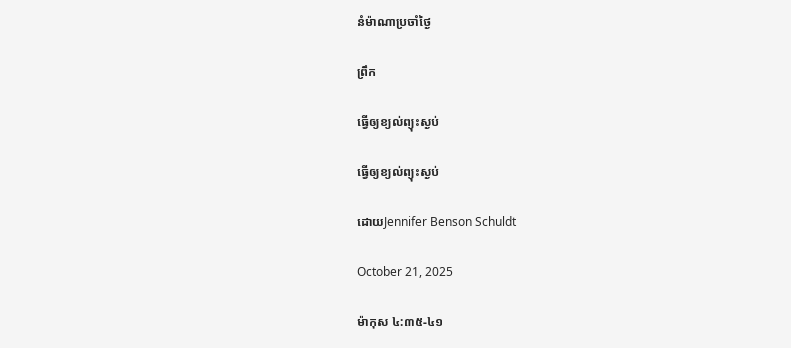នំម៉ាណាប្រចាំថ្ងៃ

ព្រឹក

ធ្វើឲ្យខ្យល់ព្យុះស្ងប់

ធ្វើឲ្យខ្យល់ព្យុះស្ងប់

ដោយJennifer Benson Schuldt

October 21, 2025

ម៉ាកុស ៤:៣៥-៤១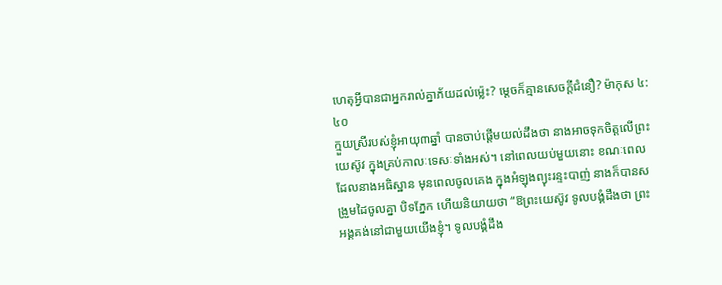ហេតុអ្វីបានជាអ្នករាល់គ្នាភ័យដល់ម្ល៉េះ? ម្ដេចក៏គ្មានសេចក្ដីជំនឿ? ម៉ាកុស ៤:៤០
ក្មួយស្រីរបស់ខ្ញុំអាយុ៣ឆ្នាំ បានចាប់ផ្តើមយល់ដឹងថា នាងអាចទុកចិត្តលើព្រះយេស៊ូវ ក្នុងគ្រប់កាលៈទេសៈទាំងអស់។ នៅពេលយប់មួយនោះ ខណៈពេលដែលនាងអធិស្ឋាន មុនពេលចូលគេង ក្នុងអំឡុងព្យុះរន្ទះបាញ់ នាងក៏បានសង្រួមដៃចូលគ្នា បិទភ្នែក ហើយនិយាយថា “ឱព្រះយេស៊ូវ ទូលបង្គំដឹងថា ព្រះអង្គគង់នៅជាមួយយើងខ្ញុំ។ ទូលបង្គំដឹង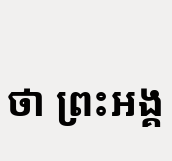ថា ព្រះអង្គ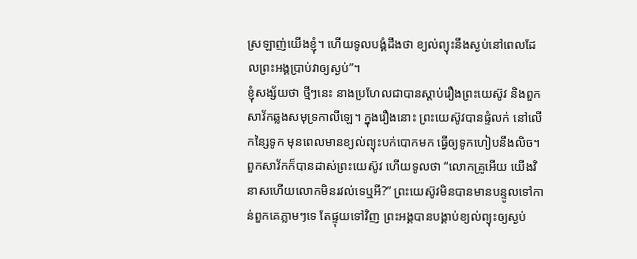ស្រឡាញ់យើងខ្ញុំ។ ហើយទូលបង្គំដឹងថា ខ្យល់ព្យុះនឹងស្ងប់នៅពេលដែលព្រះអង្គប្រាប់វាឲ្យស្ងប់”។
ខ្ញុំសង្ស័យថា ថ្មីៗនេះ នាងប្រហែលជាបានស្តាប់រឿងព្រះយេស៊ូវ និងពួកសាវ័កឆ្លងសមុទ្រកាលីឡេ។ ក្នុងរឿងនោះ ព្រះយេស៊ូវបានផ្ទំលក់ នៅលើកន្សៃទូក មុនពេលមានខ្យល់ព្យុះបក់បោកមក ធ្វើឲ្យទូកហៀបនឹងលិច។ ពួកសាវ័កក៏បានដាស់ព្រះយេស៊ូវ ហើយទូលថា “លោកគ្រូអើយ យើងវិនាសហើយលោកមិនរវល់ទេឬអី?” ព្រះយេស៊ូវមិនបានមានបន្ទូលទៅកាន់ពួកគេភ្លាមៗទេ តែផ្ទុយទៅវិញ ព្រះអង្គបានបង្គាប់ខ្យល់ព្យុះឲ្យស្ងប់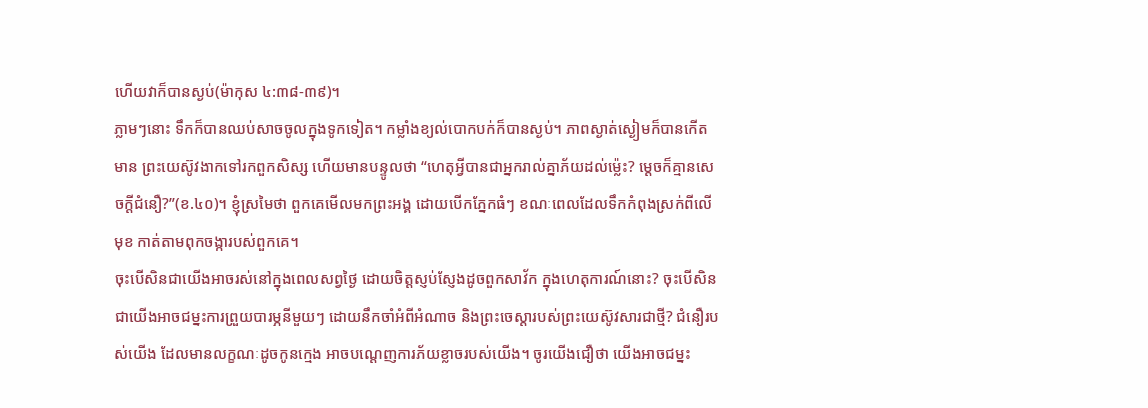ហើយវាក៏បានស្ងប់(ម៉ាកុស ៤:៣៨-៣៩)។
ភ្លាមៗនោះ ទឹកក៏បានឈប់សាចចូលក្នុងទូកទៀត។ កម្លាំងខ្យល់បោកបក់ក៏បានស្ងប់។ ភាពស្ងាត់ស្ងៀមក៏បានកើតមាន ព្រះយេស៊ូវងាកទៅរកពួកសិស្ស ហើយមានបន្ទូលថា “ហេតុអ្វីបានជាអ្នករាល់គ្នាភ័យដល់ម្ល៉េះ? ម្ដេចក៏គ្មានសេចក្ដីជំនឿ?”(ខ.៤០)។ ខ្ញុំស្រមៃថា ពួកគេមើលមកព្រះអង្គ ដោយបើកភ្នែកធំៗ ខណៈពេលដែលទឹកកំពុងស្រក់ពីលើមុខ កាត់តាមពុកចង្ការបស់ពួកគេ។
ចុះបើសិនជាយើងអាចរស់នៅក្នុងពេលសព្វថ្ងៃ ដោយចិត្តស្ញប់ស្ញែងដូចពួកសាវ័ក ក្នុងហេតុការណ៍នោះ? ចុះបើសិនជាយើងអាចជម្នះការព្រួយបារម្ភនីមួយៗ ដោយនឹកចាំអំពីអំណាច និងព្រះចេស្តារបស់ព្រះយេស៊ូវសារជាថ្មី? ជំនឿរបស់យើង ដែលមានលក្ខណៈដូចកូនក្មេង អាចបណ្តេញការភ័យខ្លាចរបស់យើង។ ចូរយើងជឿថា យើងអាចជម្នះ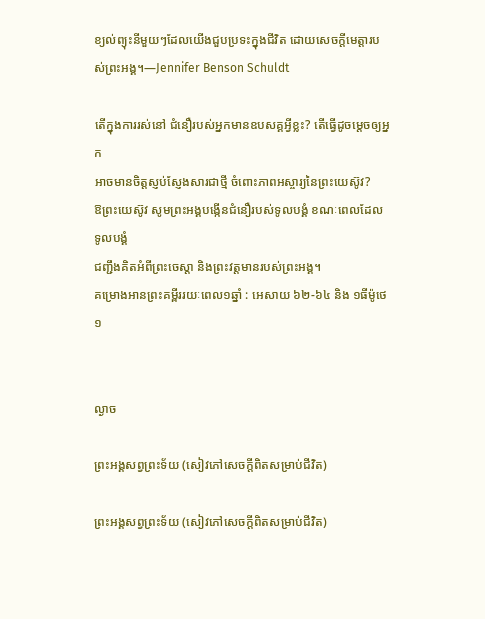ខ្យល់ព្យុះនីមួយៗដែលយើងជួបប្រទះក្នុងជីវិត ដោយសេចក្តីមេត្តារបស់ព្រះអង្គ។—Jennifer Benson Schuldt

តើក្នុងការរស់នៅ ជំនឿរបស់អ្នកមានឧបសគ្គអ្វីខ្លះ? តើធ្វើដូចម្តេចឲ្យអ្នក
អាចមានចិត្តស្ញប់ស្ញែងសារជាថ្មី ចំពោះភាពអស្ចារ្យនៃព្រះយេស៊ូវ?
ឱព្រះយេស៊ូវ សូមព្រះអង្គបង្កើនជំនឿរបស់ទូលបង្គំ ខណៈពេលដែលទូលបង្គំ
ជញ្ជឹងគិតអំពីព្រះចេស្តា និងព្រះវត្តមានរបស់ព្រះអង្គ។
គម្រោងអានព្រះគម្ពីររយៈពេល១ឆ្នាំ : អេសាយ ៦២-៦៤ និង ១ធីម៉ូថេ ១


ល្ងាច

ព្រះអង្គសព្វព្រះទ័យ (សៀវភៅសេចក្ដីពិតសម្រាប់ជីវិត)

ព្រះអង្គសព្វព្រះទ័យ (សៀវភៅសេចក្ដីពិតសម្រាប់ជីវិត)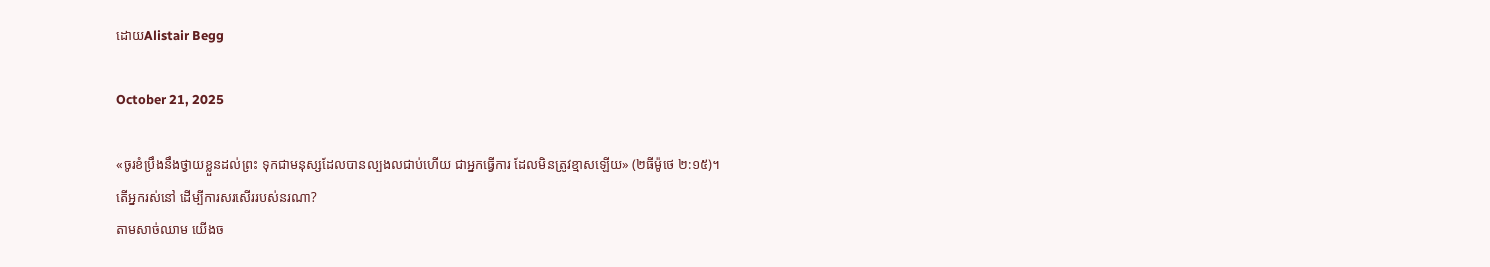ដោយAlistair Begg

October 21, 2025

«ចូរខំប្រឹងនឹងថ្វាយខ្លួនដល់ព្រះ ទុកជាមនុស្សដែលបានល្បងលជាប់ហើយ ជាអ្នកធ្វើការ ដែលមិនត្រូវខ្មាសឡើយ» (២ធីម៉ូថេ ២:១៥)។
តើអ្នករស់នៅ ដើម្បីការសរសើររបស់នរណា?
តាមសាច់ឈាម យើងច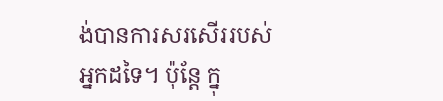ង់បានការសរសើររបស់អ្នកដទៃ។ ប៉ុន្តែ ក្នុ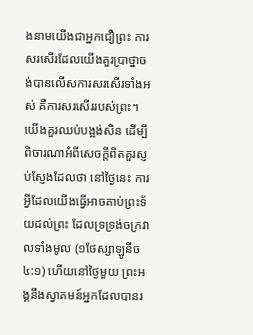ងនាមយើងជាអ្នកជឿព្រះ ការសរសើរដែលយើងគួរប្រាថ្នាចង់បានលើសការសរសើរទាំងអស់ គឺការសរសើររបស់ព្រះ។ យើងគួរឈប់បង្អង់សិន ដើម្បីពិចារណាអំពីសេចក្តីពិតគួរស្ញប់ស្ញែងដែលថា នៅថ្ងៃនេះ ការអ្វីដែលយើងធ្វើអាចគាប់ព្រះទ័យដល់ព្រះ ដែលទ្រទ្រង់ចក្រវាលទាំងមូល (១ថែស្សាឡូនីច ៤:១) ហើយនៅថ្ងៃមួយ ព្រះអង្គនឹងស្វាគមន៍អ្នកដែលបានរ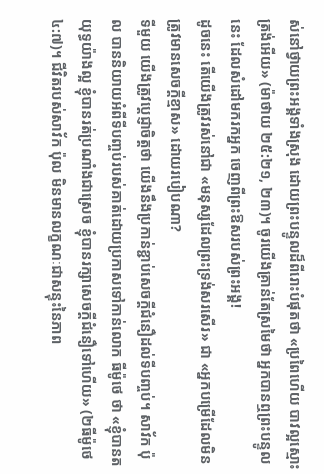ស់នៅថ្វាយព្រះអង្គទាំងស្រុង ដោយព្រះបន្ទូលដ៏ពីរោះបំផុតថា «ប្រពៃហើយ បាវល្អស្មោះត្រង់អើយ» (ម៉ាថាយ ២៥:២១, ២៣)។ ចូរយើងគ្រាន់តែស្រមៃថា អ្នកបានឮព្រះបន្ទូលនេះ ដែលសំដៅមករកអ្នក ចេញពីព្រះឱសរបស់ព្រះអង្គ!
ដូចនេះ តើយើងត្រូវរស់នៅជា «មនុស្សដែលព្រះទ្រង់សរសើរ» ជា «អ្នកបម្រើដែលមិនត្រូវមានសេចក្តីខ្មាស» ដោយរបៀបណា?
ទីមួយ យើងត្រូវប្ដេជ្ញាចិត្តថា យើងនឹងប្រកាន់ខ្ជាប់សេចក្តីជំនឿដល់ទីបញ្ចប់។ សាវ័ក ប៉ុល បាននិយាយអំពីទីបញ្ចប់របស់គាត់ដោយប្រកាសទៅកាន់លោក ធីម៉ូថេ ថា «ខ្ញុំបានតយុទ្ធយ៉ាងល្អ ខ្ញុំបានរត់ប្រណាំងជាស្រេច ខ្ញុំបានរក្សាសេចក្ដីជំនឿទៅហើយ» (២ធីម៉ូថេ ៤:៧)។ ជីវិតរបស់សាវ័ក ប៉ុល មិនមានលក្ខណៈជាសន្ទុះនៃភាព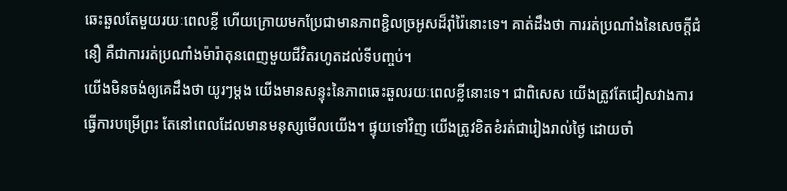ឆេះឆួលតែមួយរយៈពេលខ្លី ហើយក្រោយមកប្រែជាមានភាពខ្ជិលច្រអូសដ៏រ៉ាំរ៉ៃនោះទេ។ គាត់ដឹងថា ការរត់ប្រណាំងនៃសេចក្តីជំនឿ គឺជាការរត់ប្រណាំងម៉ារ៉ាតុនពេញមួយជីវិតរហូតដល់ទីបញ្ចប់។
យើងមិនចង់ឲ្យគេដឹងថា យូរៗម្តង យើងមានសន្ទុះនៃភាពឆេះឆួលរយៈពេលខ្លីនោះទេ។ ជាពិសេស យើងត្រូវតែជៀសវាងការធ្វើការបម្រើព្រះ តែនៅពេលដែលមានមនុស្សមើលយើង។ ផ្ទុយទៅវិញ យើងត្រូវខិតខំរត់ជារៀងរាល់ថ្ងៃ ដោយចាំ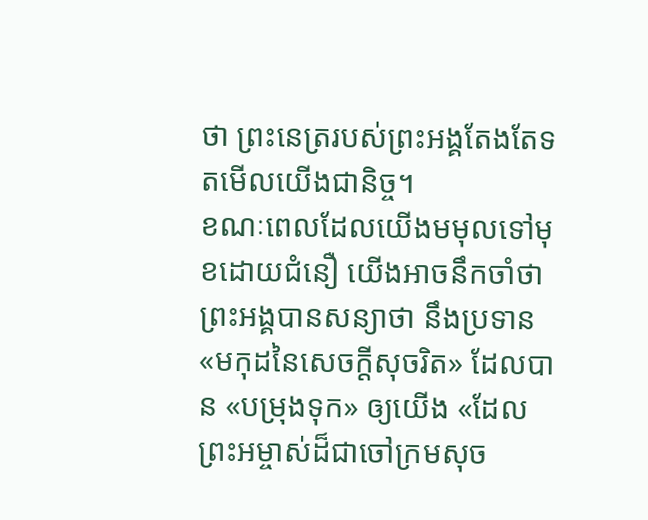ថា ព្រះនេត្ររបស់ព្រះអង្គតែងតែទតមើលយើងជានិច្ច។
ខណៈពេលដែលយើងមមុលទៅមុខដោយជំនឿ យើងអាចនឹកចាំថា ព្រះអង្គបានសន្យាថា នឹងប្រទាន «មកុដនៃសេចក្តីសុចរិត» ដែលបាន «បម្រុងទុក» ឲ្យយើង «ដែលព្រះអម្ចាស់ដ៏ជាចៅក្រមសុច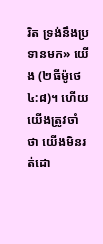រិត ទ្រង់នឹងប្រទានមក» យើង (២ធីម៉ូថេ ៤:៨)។ ហើយយើងត្រូវចាំថា យើងមិនរត់ដោ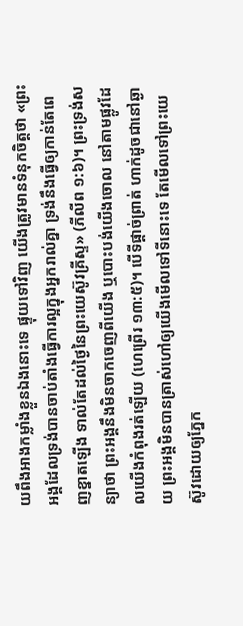យពឹងអាងកម្លាំងខ្លួនឯងនោះទេ ផ្ទុយទៅវិញ យើងត្រូវមានទំនុកចិត្តថា «ព្រះអង្គដែលទ្រង់បានចាប់តាំងធ្វើការល្អក្នុងអ្នករាល់គ្នា ទ្រង់នឹងធ្វើឲ្យកាន់តែពេញខ្នាតឡើង ទាល់តែដល់ថ្ងៃនៃព្រះយេស៊ូវគ្រីស្ទ» (ភីលីព ១:៦)។ ព្រះទ្រង់សន្យាថា ព្រះអង្គនឹងមិនចាកចេញពីយើង ឬបោះបង់យើងចោល នៅតាមផ្លូវដែលយើងកំពុងរត់ឡើយ (ហេព្រើរ ១៣:៥)។ បើទីផ្តាច់ព្រាត់ ហាក់ដូចជានៅឆ្ងាយ ព្រះអង្គមិនបានត្រាស់ហៅឲ្យយើងមើលទៅទីនោះទេ តែមើលទៅព្រះយេស៊ូវដោយឲ្យភ្នែក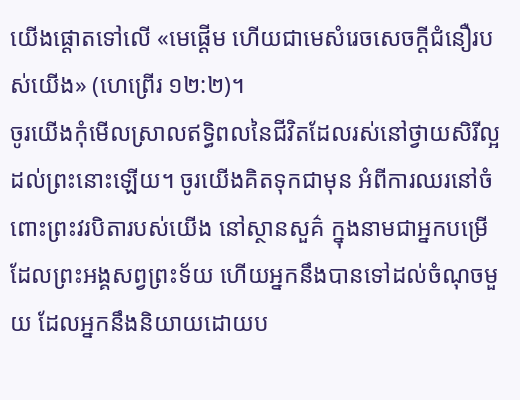យើងផ្ដោតទៅលើ «មេផ្ដើម ហើយជាមេសំរេចសេចក្ដីជំនឿរបស់យើង» (ហេព្រើរ ១២:២)។
ចូរយើងកុំមើលស្រាលឥទ្ធិពលនៃជីវិតដែលរស់នៅថ្វាយសិរីល្អដល់ព្រះនោះឡើយ។ ចូរយើងគិតទុកជាមុន អំពីការឈរនៅចំពោះព្រះវរបិតារបស់យើង នៅស្ថានសួគ៌ ក្នុងនាមជាអ្នកបម្រើដែលព្រះអង្គសព្វព្រះទ័យ ហើយអ្នកនឹងបានទៅដល់ចំណុចមួយ ដែលអ្នកនឹងនិយាយដោយប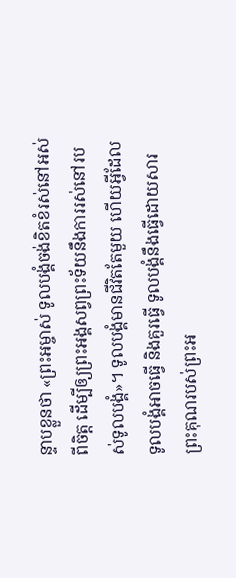ន្ទាបខ្លួនថា «ព្រះអម្ចាស់ ទូលបង្គំចង់ខិតខំរស់នៅអស់ពីចិត្ត ដើម្បីឲ្យព្រះអង្គសព្វព្រះទ័យនឹងការរស់នៅរបស់ទូលបង្គំ»។ ទូលបង្គំមានជីវិតតែមួយ ហើយអ្វីដែលទូលបង្គំអាចធ្វើ និងគួរធ្វើ ទូលបង្គំនឹងធ្វើដោយសារព្រះគុណរបស់ព្រះអ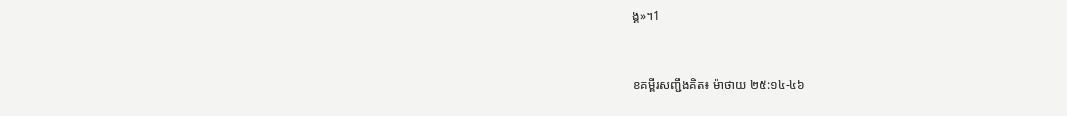ង្គ»។1


ខគម្ពីរសញ្ជឹងគិត៖ ម៉ាថាយ ២៥:១៤-៤៦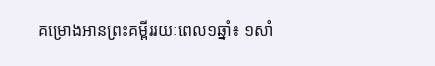គម្រោងអានព្រះគម្ពីររយៈពេល១ឆ្នាំ៖ ១សាំ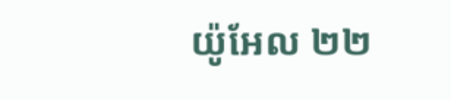យ៉ូអែល ២២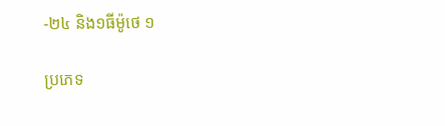-២៤ និង១ធីម៉ូថេ ១

ប្រភេទ